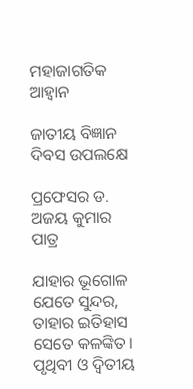ମହାଜାଗତିକ ଆହ୍ବାନ

ଜାତୀୟ ବିଜ୍ଞାନ ଦିବସ ଉପଲକ୍ଷେ

ପ୍ରଫେସର ଡ. ଅଜୟ କୁମାର ପାତ୍ର

ଯାହାର ଭୂଗୋଳ ଯେତେ ସୁନ୍ଦର, ତାହାର ଇତିହାସ ସେତେ କଳଙ୍କିତ। ପୃଥିବୀ ଓ ଦ୍ୱିତୀୟ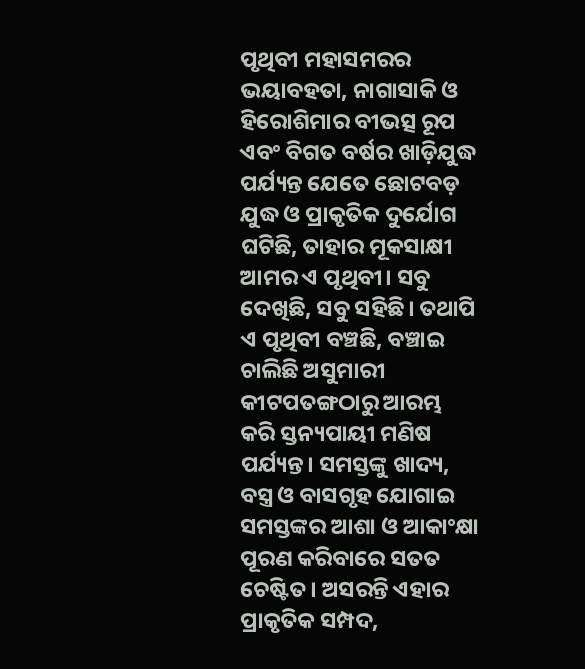ପୃଥିବୀ ମହାସମରର ଭୟାବହତା, ନାଗାସାକି ଓ ହିରୋଶିମାର ବୀଭତ୍ସ ରୂପ ଏବଂ ବିଗତ ବର୍ଷର ଖାଡ଼ିଯୁଦ୍ଧ ପର୍ଯ୍ୟନ୍ତ ଯେତେ ଛୋଟବଡ଼ ଯୁଦ୍ଧ ଓ ପ୍ରାକୃତିକ ଦୁର୍ଯୋଗ ଘଟିଛି, ତାହାର ମୂକସାକ୍ଷୀ ଆମର ଏ ପୃଥିବୀ। ସବୁ ଦେଖିଛି, ସବୁ ସହିଛି। ତଥାପି ଏ ପୃଥିବୀ ବଞ୍ଚଛି, ବଞ୍ଚାଇ ଚାଲିଛି ଅସୁମାରୀ କୀଟପତଙ୍ଗଠାରୁ ଆରମ୍ଭ କରି ସ୍ତନ୍ୟପାୟୀ ମଣିଷ ପର୍ଯ୍ୟନ୍ତ। ସମସ୍ତଙ୍କୁ ଖାଦ୍ୟ, ବସ୍ତ୍ର ଓ ବାସଗୃହ ଯୋଗାଇ ସମସ୍ତଙ୍କର ଆଶା ଓ ଆକାଂକ୍ଷା ପୂରଣ କରିବାରେ ସତତ ଚେଷ୍ଟିତ। ଅସରନ୍ତି ଏହାର ପ୍ରାକୃତିକ ସମ୍ପଦ,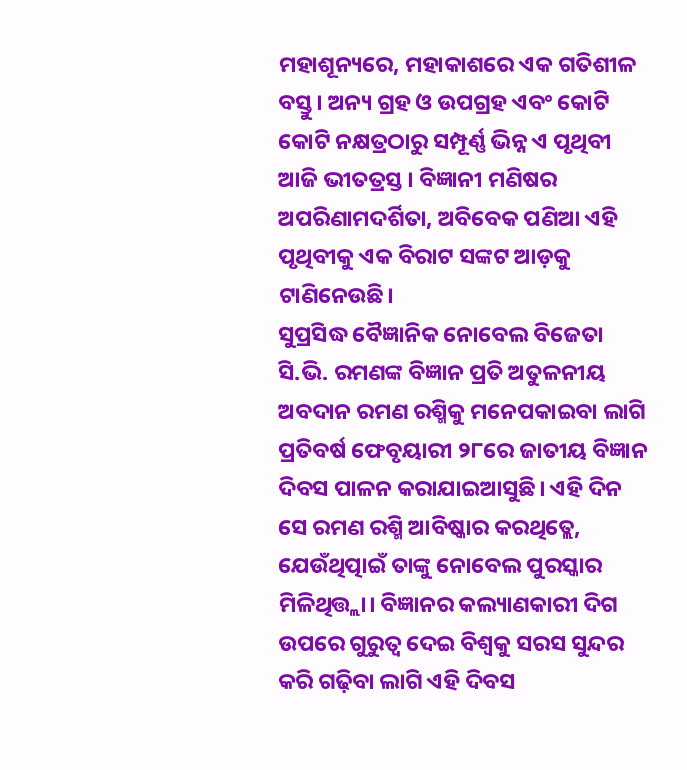ମହାଶୂନ୍ୟରେ, ମହାକାଶରେ ଏକ ଗତିଶୀଳ ବସ୍ତୁ। ଅନ୍ୟ ଗ୍ରହ ଓ ଉପଗ୍ରହ ଏବଂ କୋଟି କୋଟି ନକ୍ଷତ୍ରଠାରୁ ସମ୍ପୂର୍ଣ୍ଣ ଭିନ୍ନ ଏ ପୃଥିବୀ ଆଜି ଭୀତତ୍ରସ୍ତ । ବିଜ୍ଞାନୀ ମଣିଷର ଅପରିଣାମଦର୍ଶିତା, ଅବିବେକ ପଣିଆ ଏହି ପୃଥିବୀକୁ ଏକ ବିରାଟ ସଙ୍କଟ ଆଡ଼କୁ ଟାଣିନେଉଛି।
ସୁପ୍ରସିଦ୍ଧ ବୈଜ୍ଞାନିକ ନୋବେଲ ବିଜେତା ସି.ଭି. ରମଣଙ୍କ ବିଜ୍ଞାନ ପ୍ରତି ଅତୁଳନୀୟ ଅବଦାନ ରମଣ ରଶ୍ମିକୁ ମନେପକାଇବା ଲାଗି ପ୍ରତିବର୍ଷ ଫେବୃୟାରୀ ୨୮ରେ ଜାତୀୟ ବିଜ୍ଞାନ ଦିବସ ପାଳନ କରାଯାଇଆସୁଛି। ଏହି ଦିନ ସେ ରମଣ ରଶ୍ମି ଆବିଷ୍କାର କରଥିତ୍ଲେ, ଯେଉଁଥିତ୍ପାଇଁ ତାଙ୍କୁ ନୋବେଲ ପୁରସ୍କାର ମିଳିଥିତ୍ତ୍ଲା। ବିଜ୍ଞାନର କଲ୍ୟାଣକାରୀ ଦିଗ ଉପରେ ଗୁରୁତ୍ୱ ଦେଇ ବିଶ୍ୱକୁ ସରସ ସୁନ୍ଦର କରି ଗଢ଼ିବା ଲାଗି ଏହି ଦିବସ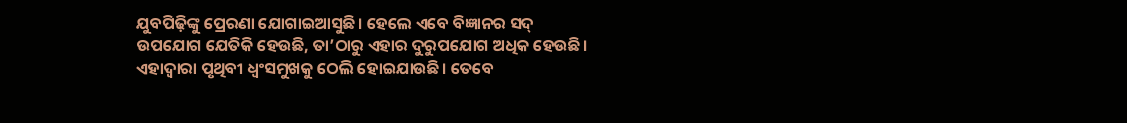ଯୁବପିଢ଼ିଙ୍କୁ ପ୍ରେରଣା ଯୋଗାଇଆସୁଛି। ହେଲେ ଏବେ ବିଜ୍ଞାନର ସଦ୍‌ ଉପଯୋଗ ଯେତିକି ହେଉଛି, ତା’ଠାରୁ ଏହାର ଦୁରୁପଯୋଗ ଅଧିକ ହେଉଛି। ଏହାଦ୍ୱାରା ପୃଥିବୀ ଧ୍ୱଂସମୁଖକୁ ଠେଲି ହୋଇଯାଉଛି। ତେବେ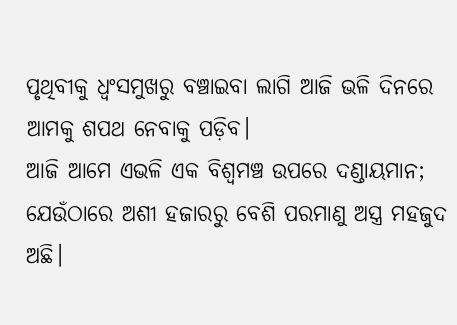ପୃଥିବୀକୁ ଧ୍ୱଂସମୁଖରୁ ବଞ୍ଚାଇବା ଲାଗି ଆଜି ଭଳି ଦିନରେ ଆମକୁ ଶପଥ ନେବାକୁ ପଡ଼ିବ।
ଆଜି ଆମେ ଏଭଳି ଏକ ବିଶ୍ୱମଞ୍ଚ ଉପରେ ଦଣ୍ଡାୟମାନ; ଯେଉଁଠାରେ ଅଶୀ ହଜାରରୁ ବେଶି ପରମାଣୁ ଅସ୍ତ୍ର ମହଜୁଦ ଅଛି।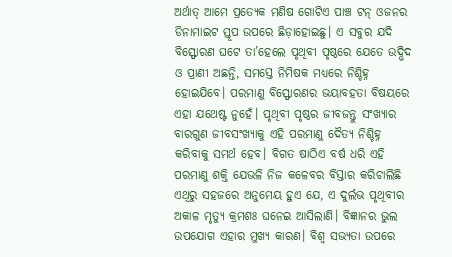ଅର୍ଥାତ୍‌ ଆମେ ପ୍ରତ୍ୟେକ ମଣିଷ ଗୋଟିଏ ପାଞ୍ଚ ଟନ୍‌ ଓଜନର ଡିନାମାଇଟ ସ୍ତୂପ ଉପରେ ଛିଡ଼ାହୋଇଛୁ। ଏ ସବୁର ଯଦି ବିସ୍ଫୋରଣ ଘଟେ ତା’ହେଲେ ପୃଥିବୀ ପୃଷ୍ଠରେ ଯେତେ ଉଦ୍ଭିଦ ଓ ପ୍ରାଣୀ ଅଛନ୍ତି, ସମସ୍ତେ ନିମିଷକ ମଧ୍ୟରେ ନିଶ୍ଚିହ୍ନ ହୋଇଯିବେ। ପରମାଣୁ ବିସ୍ଫୋରଣର ଭୟାବହତା ବିଷୟରେ ଏହା ଯଥେଷ୍ଟ ନୁହେଁ। ପୃଥିବୀ ପୃଷ୍ଠର ଜୀବଜନ୍ତୁ ସଂଖ୍ୟାର ବାରଗୁଣ ଜୀବସଂଖ୍ୟାକୁ ଏହି ପରମାଣୁ ଦୈତ୍ୟ ନିଶ୍ଚିହ୍ନ କରିବାକୁ ସମର୍ଥ ହେବ। ବିଗତ ଷାଠିଏ ବର୍ଷ ଧରି ଏହି ପରମାଣୁ ଶକ୍ତି ଯେଭଳି ନିଜ କଳେବର ବିସ୍ତାର କରିଚାଲିଛି ଏଥିରୁ ସହଜରେ ଅନୁମେୟ ହୁଏ ଯେ, ଏ ଦୁର୍ଲଭ ପୃଥିବୀର ଅକାଳ ମୃତ୍ୟୁ କ୍ରମଶଃ ଘନେଇ ଆସିଲାଣି। ବିଜ୍ଞାନର ଭୁଲ ଉପଯୋଗ ଏହାର ମୁଖ୍ୟ କାରଣ। ବିଶ୍ୱ ସଭ୍ୟତା ଉପରେ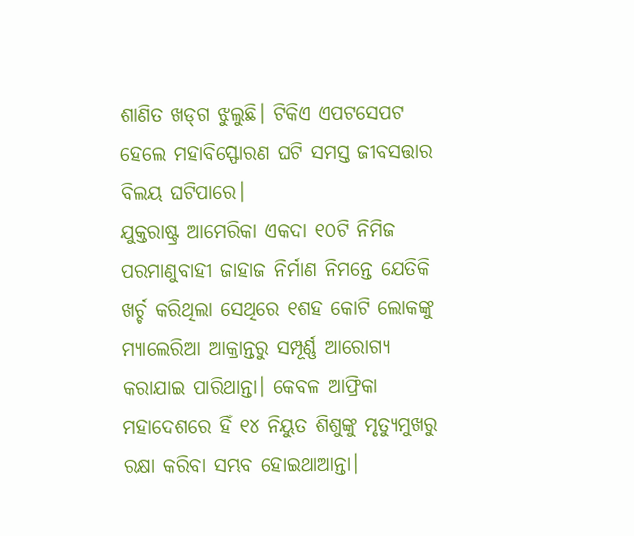ଶାଣିତ ଖଡ୍‌ଗ ଝୁଲୁଛି। ଟିକିଏ ଏପଟସେପଟ ହେଲେ ମହାବିସ୍ଫୋରଣ ଘଟି ସମସ୍ତ ଜୀବସତ୍ତାର ବିଲୟ ଘଟିପାରେ।
ଯୁକ୍ତରାଷ୍ଟ୍ର ଆମେରିକା ଏକଦା ୧୦ଟି ନିମିଜ ପରମାଣୁବାହୀ ଜାହାଜ ନିର୍ମାଣ ନିମନ୍ତେ ଯେତିକି ଖର୍ଚ୍ଚ କରିଥିଲା ସେଥିରେ ୧ଶହ କୋଟି ଲୋକଙ୍କୁ ମ୍ୟାଲେରିଆ ଆକ୍ରାନ୍ତରୁ ସମ୍ପୂର୍ଣ୍ଣ ଆରୋଗ୍ୟ କରାଯାଇ ପାରିଥାନ୍ତା। କେବଳ ଆଫ୍ରିକା ମହାଦେଶରେ ହିଁ ୧୪ ନିୟୁତ ଶିଶୁଙ୍କୁ ମୃତ୍ୟୁମୁଖରୁ ରକ୍ଷା କରିବା ସମ୍ଭବ ହୋଇଥାଆନ୍ତା।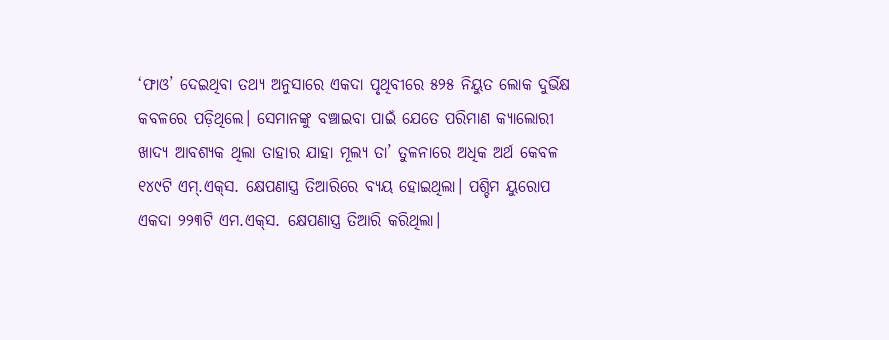‘ଫାଓ’ ଦେଇଥିବା ତଥ୍ୟ ଅନୁସାରେ ଏକଦା ପୃଥିବୀରେ ୫୨୫ ନିୟୁତ ଲୋକ ଦୁର୍ଭିକ୍ଷ କବଳରେ ପଡ଼ିଥିଲେ। ସେମାନଙ୍କୁ ବଞ୍ଚାଇବା ପାଇଁ ଯେତେ ପରିମାଣ କ୍ୟାଲୋରୀ ଖାଦ୍ୟ ଆବଶ୍ୟକ ଥିଲା ତାହାର ଯାହା ମୂଲ୍ୟ ତା’ ତୁଳନାରେ ଅଧିକ ଅର୍ଥ କେବଳ ୧୪୯ଟି ଏମ୍‌.ଏକ୍‌ସ. କ୍ଷେପଣାସ୍ତ୍ର ତିଆରିରେ ବ୍ୟୟ ହୋଇଥିଲା। ପଶ୍ଚିମ ୟୁରୋପ ଏକଦା ୨୨୩ଟି ଏମ.ଏକ୍‌ସ. କ୍ଷେପଣାସ୍ତ୍ର ତିଆରି କରିଥିଲା।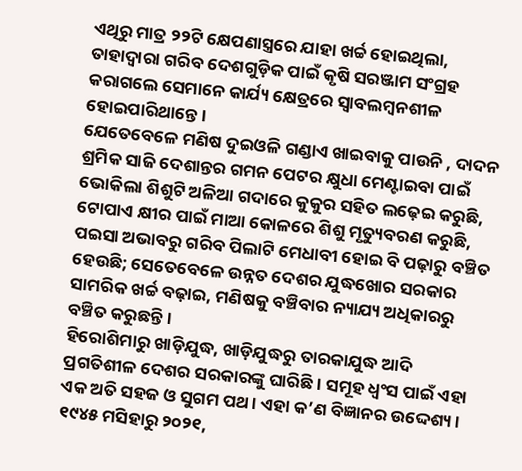ଏଥିରୁ ମାତ୍ର ୨୨ଟି କ୍ଷେପଣାସ୍ତ୍ରରେ ଯାହା ଖର୍ଚ୍ଚ ହୋଇଥିଲା, ତାହାଦ୍ୱାରା ଗରିବ ଦେଶଗୁଡ଼ିକ ପାଇଁ କୃଷି ସରଞ୍ଜାମ ସଂଗ୍ରହ କରାଗଲେ ସେମାନେ କାର୍ଯ୍ୟ କ୍ଷେତ୍ରରେ ସ୍ବାବଲମ୍ବନଶୀଳ ହୋଇପାରିଥାନ୍ତେ।
ଯେତେବେଳେ ମଣିଷ ଦୁଇଓଳି ଗଣ୍ଡାଏ ଖାଇବାକୁ ପାଉନି , ଦାଦନ ଶ୍ରମିକ ସାଜି ଦେଶାନ୍ତର ଗମନ ପେଟର କ୍ଷୁଧା ମେଣ୍ଟାଇବା ପାଇଁ ଭୋକିଲା ଶିଶୁଟି ଅଳିଆ ଗଦାରେ କୁକୁର ସହିତ ଲଢ଼େଇ କରୁଛି, ଟୋପାଏ କ୍ଷୀର ପାଇଁ ମାଆ କୋଳରେ ଶିଶୁ ମୃତ୍ୟୁବରଣ କରୁଛି, ପଇସା ଅଭାବରୁ ଗରିବ ପିଲାଟି ମେଧାବୀ ହୋଇ ବି ପଢ଼ାରୁ ବଞ୍ଚିତ ହେଉଛି; ସେତେବେଳେ ଉନ୍ନତ ଦେଶର ଯୁଦ୍ଧଖୋର ସରକାର ସାମରିକ ଖର୍ଚ୍ଚ ବଢ଼ାଇ, ମଣିଷକୁ ବଞ୍ଚିବାର ନ୍ୟାଯ୍ୟ ଅଧିକାରରୁ ବଞ୍ଚିତ କରୁଛନ୍ତି।
ହିରୋଶିମାରୁ ଖାଡ଼ିଯୁଦ୍ଧ, ଖାଡ଼ିଯୁଦ୍ଧରୁ ତାରକାଯୁଦ୍ଧ ଆଦି ପ୍ରଗତିଶୀଳ ଦେଶର ସରକାରଙ୍କୁ ଘାରିଛି। ସମୂହ ଧ୍ୱଂସ ପାଇଁ ଏହା ଏକ ଅତି ସହଜ ଓ ସୁଗମ ପଥ। ଏହା କ’ଣ ବିଜ୍ଞାନର ଉଦ୍ଦେଶ୍ୟ। ୧୯୪୫ ମସିହାରୁ ୨୦୨୧,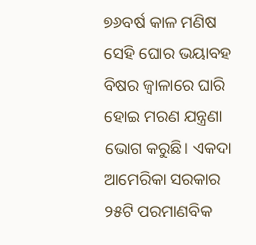୭୬ବର୍ଷ କାଳ ମଣିଷ ସେହି ଘୋର ଭୟାବହ ବିଷର ଜ୍ୱାଳାରେ ଘାରି ହୋଇ ମରଣ ଯନ୍ତ୍ରଣା ଭୋଗ କରୁଛି। ଏକଦା ଆମେରିକା ସରକାର ୨୫ଟି ପରମାଣବିକ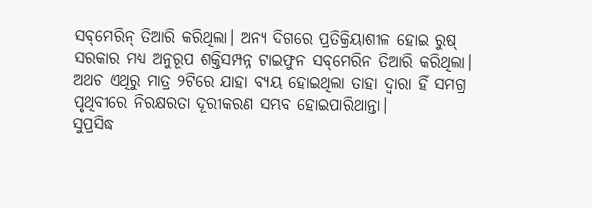ସବ୍‌ମେରିନ୍‌ ତିଆରି କରିଥିଲା। ଅନ୍ୟ ଦିଗରେ ପ୍ରତିକ୍ରିୟାଶୀଳ ହୋଇ ରୁଷ୍‌ ସରକାର ମଧ୍ୟ ଅନୁରୂପ ଶକ୍ତିସମ୍ପନ୍ନ ଟାଇଫୁନ ସବ୍‌ମେରିନ ତିଆରି କରିଥିଲା। ଅଥଚ ଏଥିରୁ ମାତ୍ର ୨ଟିରେ ଯାହା ବ୍ୟୟ ହୋଇଥିଲା ତାହା ଦ୍ୱାରା ହିଁ ସମଗ୍ର ପୃଥିବୀରେ ନିରକ୍ଷରତା ଦୂରୀକରଣ ସମ୍ଭବ ହୋଇପାରିଥାନ୍ତା।
ସୁପ୍ରସିଦ୍ଧ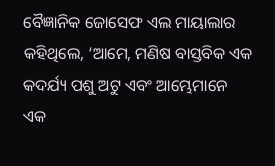ବୈଜ୍ଞାନିକ ଜୋସେଫ ଏଲ ମାୟାଲାର କହିଥିଲେ, ‘ଆମେ, ମଣିଷ ବାସ୍ତବିକ ଏକ କଦର୍ଯ୍ୟ ପଶୁ ଅଟୁ ଏବଂ ଆମ୍ଭେମାନେ ଏକ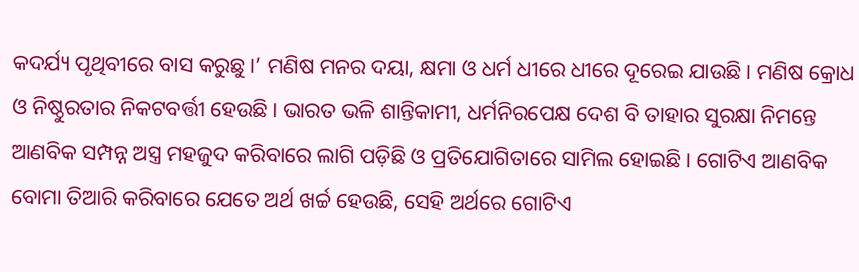କଦର୍ଯ୍ୟ ପୃଥିବୀରେ ବାସ କରୁଛୁ।’ ମଣିଷ ମନର ଦୟା, କ୍ଷମା ଓ ଧର୍ମ ଧୀରେ ଧୀରେ ଦୂରେଇ ଯାଉଛି। ମଣିଷ କ୍ରୋଧ ଓ ନିଷ୍ଠୁରତାର ନିକଟବର୍ତ୍ତୀ ହେଉଛି। ଭାରତ ଭଳି ଶାନ୍ତିକାମୀ, ଧର୍ମନିରପେକ୍ଷ ଦେଶ ବି ତାହାର ସୁରକ୍ଷା ନିମନ୍ତେ ଆଣବିକ ସମ୍ପନ୍ନ ଅସ୍ତ୍ର ମହଜୁଦ କରିବାରେ ଲାଗି ପଡ଼ିଛି ଓ ପ୍ରତିଯୋଗିତାରେ ସାମିଲ ହୋଇଛି। ଗୋଟିଏ ଆଣବିକ ବୋମା ତିଆରି କରିବାରେ ଯେତେ ଅର୍ଥ ଖର୍ଚ୍ଚ ହେଉଛି, ସେହି ଅର୍ଥରେ ଗୋଟିଏ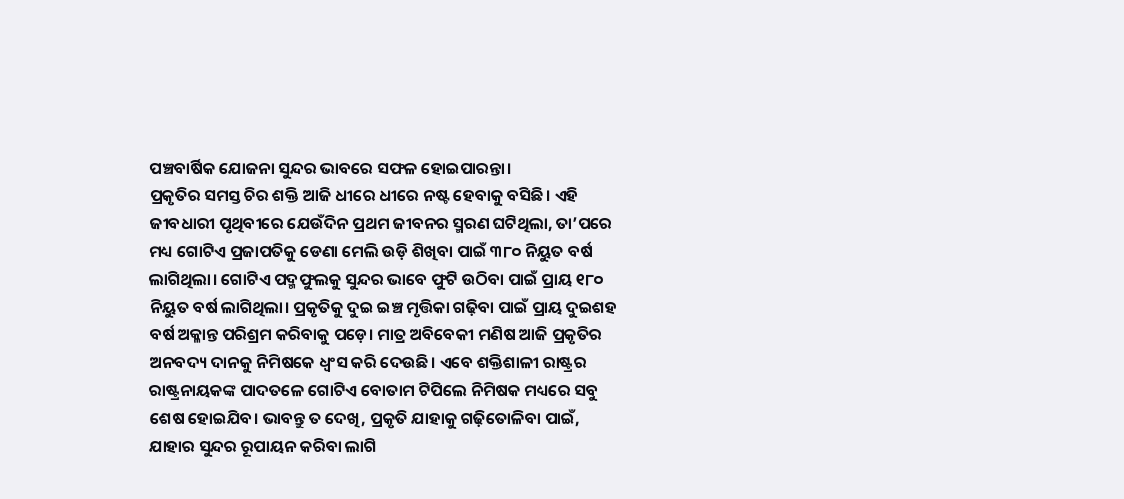ପଞ୍ଚବାର୍ଷିକ ଯୋଜନା ସୁନ୍ଦର ଭାବରେ ସଫଳ ହୋଇପାରନ୍ତା।
ପ୍ରକୃତିର ସମସ୍ତ ଚିର ଶକ୍ତି ଆଜି ଧୀରେ ଧୀରେ ନଷ୍ଟ ହେବାକୁ ବସିଛି। ଏହି ଜୀବଧାରୀ ପୃଥିବୀରେ ଯେଉଁଦିନ ପ୍ରଥମ ଜୀବନର ସ୍ମରଣ ଘଟିଥିଲା, ତା’ପରେ ମଧ୍ୟ ଗୋଟିଏ ପ୍ରଜାପତିକୁ ଡେଣା ମେଲି ଉଡ଼ି ଶିଖିବା ପାଇଁ ୩୮୦ ନିୟୁତ ବର୍ଷ ଲାଗିଥିଲା। ଗୋଟିଏ ପଦ୍ମଫୁଲକୁ ସୁନ୍ଦର ଭାବେ ଫୁଟି ଉଠିବା ପାଇଁ ପ୍ରାୟ ୧୮୦ ନିୟୁତ ବର୍ଷ ଲାଗିଥିଲା। ପ୍ରକୃତିକୁ ଦୁଇ ଇଞ୍ଚ ମୃତ୍ତିକା ଗଢ଼ିବା ପାଇଁ ପ୍ରାୟ ଦୁଇଶହ ବର୍ଷ ଅକ୍ଳାନ୍ତ ପରିଶ୍ରମ କରିବାକୁ ପଡ଼େ। ମାତ୍ର ଅବିବେକୀ ମଣିଷ ଆଜି ପ୍ରକୃତିର ଅନବଦ୍ୟ ଦାନକୁ ନିମିଷକେ ଧ୍ୱଂସ କରି ଦେଉଛି। ଏବେ ଶକ୍ତିଶାଳୀ ରାଷ୍ଟ୍ରର ରାଷ୍ଟ୍ରନାୟକଙ୍କ ପାଦତଳେ ଗୋଟିଏ ବୋତାମ ଟିପିଲେ ନିମିଷକ ମଧ୍ୟରେ ସବୁ ଶେଷ ହୋଇଯିବ। ଭାବନ୍ତୁ ତ ଦେଖି, ପ୍ରକୃତି ଯାହାକୁ ଗଢ଼ିତୋଳିବା ପାଇଁ, ଯାହାର ସୁନ୍ଦର ରୂପାୟନ କରିବା ଲାଗି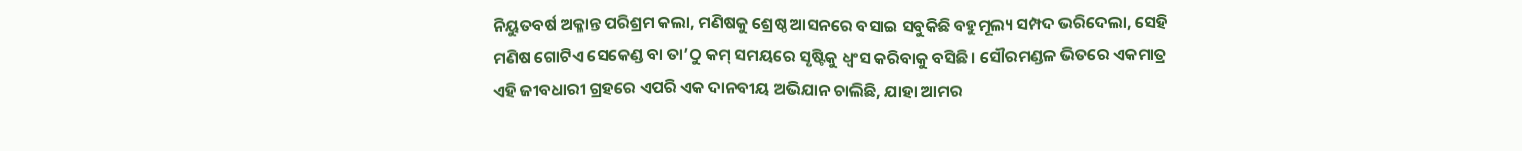ନିୟୁତବର୍ଷ ଅକ୍ଳାନ୍ତ ପରିଶ୍ରମ କଲା, ମଣିଷକୁ ଶ୍ରେଷ୍ଠ ଆସନରେ ବସାଇ ସବୁକିଛି ବହୁମୂଲ୍ୟ ସମ୍ପଦ ଭରିଦେଲା, ସେହି ମଣିଷ ଗୋଟିଏ ସେକେଣ୍ଡ ବା ତା’ଠୁ କମ୍‌ ସମୟରେ ସୃଷ୍ଟିକୁ ଧ୍ୱଂସ କରିବାକୁ ବସିଛି। ସୌରମଣ୍ଡଳ ଭିତରେ ଏକମାତ୍ର ଏହି ଜୀବଧାରୀ ଗ୍ରହରେ ଏପରି ଏକ ଦାନବୀୟ ଅଭିଯାନ ଚାଲିଛି, ଯାହା ଆମର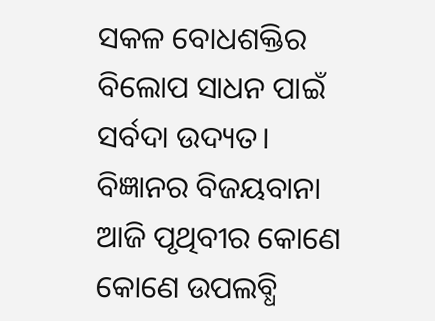ସକଳ ବୋଧଶକ୍ତିର ବିଲୋପ ସାଧନ ପାଇଁ ସର୍ବଦା ଉଦ୍ୟତ।
ବିଜ୍ଞାନର ବିଜୟବାନା ଆଜି ପୃଥିବୀର କୋଣେ କୋଣେ ଉପଲବ୍ଧି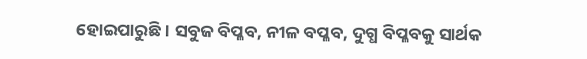ହୋଇପାରୁଛି। ସବୁଜ ବିପ୍ଳବ, ନୀଳ ବପ୍ଳବ, ଦୁଗ୍ଧ ବିପ୍ଳବକୁ ସାର୍ଥକ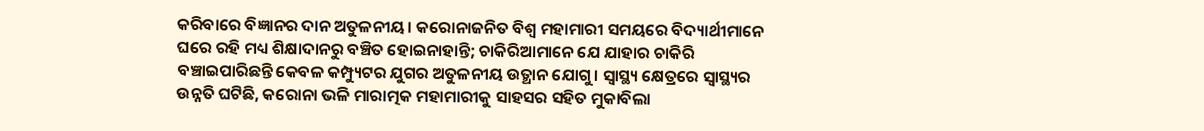କରିବାରେ ବିଜ୍ଞାନର ଦାନ ଅତୁଳନୀୟ। କରୋନାଜନିତ ବିଶ୍ୱ ମହାମାରୀ ସମୟରେ ବିଦ୍ୟାର୍ଥୀମାନେ ଘରେ ରହି ମଧ୍ୟ ଶିକ୍ଷାଦାନରୁ ବଞ୍ଚିତ ହୋଇନାହାନ୍ତି; ଚାକିରିଆମାନେ ଯେ ଯାହାର ଚାକିରି ବଞ୍ଚାଇପାରିଛନ୍ତି କେବଳ କମ୍ପ୍ୟୁଟର ଯୁଗର ଅତୁଳନୀୟ ଉତ୍ଥାନ ଯୋଗୁ। ସ୍ବାସ୍ଥ୍ୟ କ୍ଷେତ୍ରରେ ସ୍ବାସ୍ଥ୍ୟର ଉନ୍ନତି ଘଟିଛି, କରୋନା ଭଳି ମାରାତ୍ମକ ମହାମାରୀକୁ ସାହସର ସହିତ ମୁକାବିଲା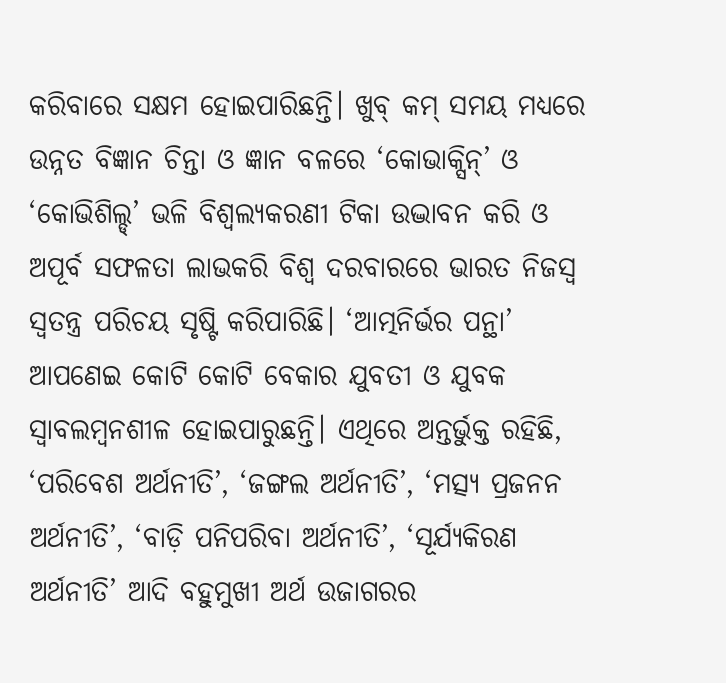କରିବାରେ ସକ୍ଷମ ହୋଇପାରିଛନ୍ତି। ଖୁବ୍‌ କମ୍‌ ସମୟ ମଧ୍ୟରେ ଉନ୍ନତ ବିଜ୍ଞାନ ଚିନ୍ତା ଓ ଜ୍ଞାନ ବଳରେ ‘କୋଭାକ୍ସିନ୍‌’ ଓ ‘କୋଭିଶିଲ୍ଡ୍‌’ ଭଳି ବିଶ୍ୱଲ୍ୟକରଣୀ ଟିକା ଉଦ୍ଭାବନ କରି ଓ ଅପୂର୍ବ ସଫଳତା ଲାଭକରି ବିଶ୍ୱ ଦରବାରରେ ଭାରତ ନିଜସ୍ବ ସ୍ବତନ୍ତ୍ର ପରିଚୟ ସୃଷ୍ଟି କରିପାରିଛି। ‘ଆତ୍ମନିର୍ଭର ପନ୍ଥା’ ଆପଣେଇ କୋଟି କୋଟି ବେକାର ଯୁବତୀ ଓ ଯୁବକ ସ୍ବାବଲମ୍ବନଶୀଳ ହୋଇପାରୁଛନ୍ତି। ଏଥିରେ ଅନ୍ତର୍ଭୁକ୍ତ ରହିଛି, ‘ପରିବେଶ ଅର୍ଥନୀତି’, ‘ଜଙ୍ଗଲ ଅର୍ଥନୀତି’, ‘ମତ୍ସ୍ୟ ପ୍ରଜନନ ଅର୍ଥନୀତି’, ‘ବାଡ଼ି ପନିପରିବା ଅର୍ଥନୀତି’, ‘ସୂର୍ଯ୍ୟକିରଣ ଅର୍ଥନୀତି’ ଆଦି ବହୁମୁଖୀ ଅର୍ଥ ଉଜାଗରର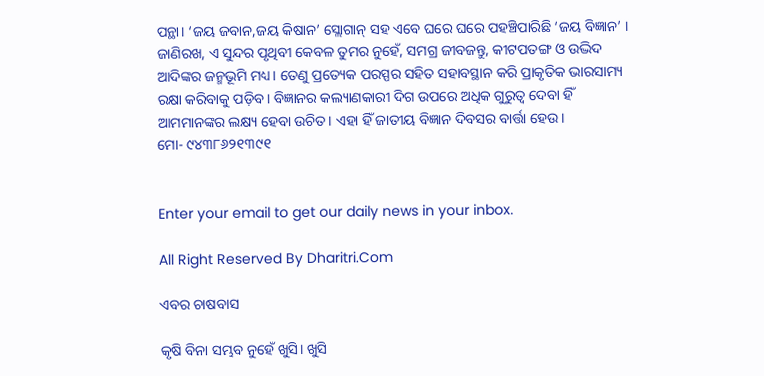ପନ୍ଥା। ‘ଜୟ ଜବାନ,ଜୟ କିଷାନ’ ସ୍ଲୋଗାନ୍‌ ସହ ଏବେ ଘରେ ଘରେ ପହଞ୍ଚିପାରିଛି ‘ଜୟ ବିଜ୍ଞାନ’ । ଜାଣିରଖ, ଏ ସୁନ୍ଦର ପୃଥିବୀ କେବଳ ତୁମର ନୁହେଁ, ସମଗ୍ର ଜୀବଜନ୍ତୁ, କୀଟପତଙ୍ଗ ଓ ଉଦ୍ଭିଦ ଆଦିଙ୍କର ଜନ୍ମଭୂମି ମଧ୍ୟ। ତେଣୁ ପ୍ରତ୍ୟେକ ପରସ୍ପର ସହିତ ସହାବସ୍ଥାନ କରି ପ୍ରାକୃତିକ ଭାରସାମ୍ୟ ରକ୍ଷା କରିବାକୁ ପଡ଼ିବ। ବିଜ୍ଞାନର କଲ୍ୟାଣକାରୀ ଦିଗ ଉପରେ ଅଧିକ ଗୁରୁତ୍ୱ ଦେବା ହିଁ ଆମମାନଙ୍କର ଲକ୍ଷ୍ୟ ହେବା ଉଚିତ। ଏହା ହିଁ ଜାତୀୟ ବିଜ୍ଞାନ ଦିବସର ବାର୍ତ୍ତା ହେଉ।
ମୋ- ୯୪୩୮୬୨୧୩୯୧


Enter your email to get our daily news in your inbox.

All Right Reserved By Dharitri.Com

ଏବର ଚାଷବାସ

କୃଷି ବିନା ସମ୍ଭବ ନୁହେଁ ଖୁସି। ଖୁସି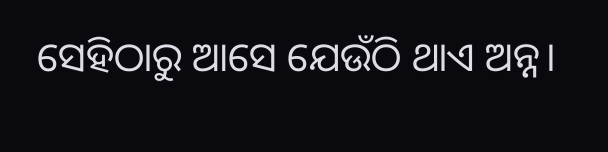ସେହିଠାରୁ ଆସେ ଯେଉଁଠି ଥାଏ ଅନ୍ନ।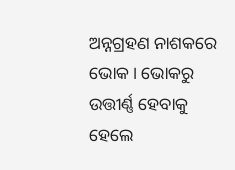ଅନ୍ନଗ୍ରହଣ ନାଶକରେ ଭୋକ। ଭୋକରୁ ଉତ୍ତୀର୍ଣ୍ଣ ହେବାକୁ ହେଲେ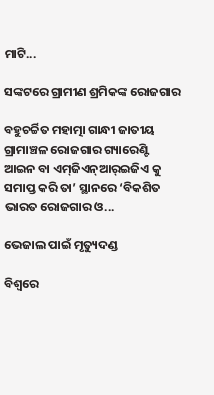ମାଟି...

ସଙ୍କଟରେ ଗ୍ରାମୀଣ ଶ୍ରମିକଙ୍କ ରୋଜଗାର

ବହୁଚର୍ଚ୍ଚିତ ମହାତ୍ମା ଗାନ୍ଧୀ ଜାତୀୟ ଗ୍ରାମାଞ୍ଚଳ ରୋଜଗାର ଗ୍ୟାରେଣ୍ଟି ଆଇନ ବା ଏମ୍‌ଜିଏନ୍‌ଆର୍‌ଇଜିଏ କୁ ସମାପ୍ତ କରି ତା’ ସ୍ଥାନରେ ‘ବିକଶିତ ଭାରତ ରୋଜଗାର ଓ...

ଭେଜାଲ ପାଇଁ ମୃତ୍ୟୁଦଣ୍ଡ

ବିଶ୍ୱରେ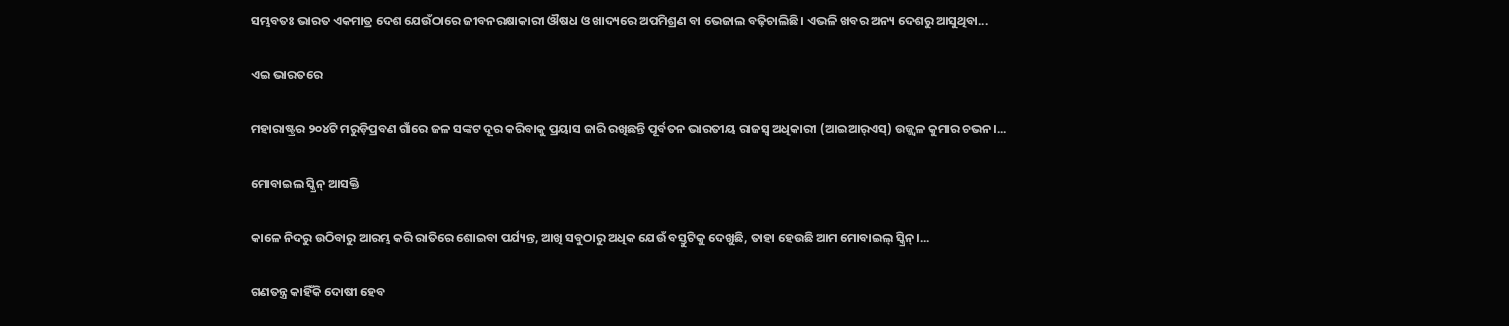ସମ୍ଭବତଃ ଭାରତ ଏକମାତ୍ର ଦେଶ ଯେଉଁଠାରେ ଜୀବନରକ୍ଷାକାରୀ ଔଷଧ ଓ ଖାଦ୍ୟରେ ଅପମିଶ୍ରଣ ବା ଭେଜାଲ ବଢ଼ିଚାଲିଛି। ଏଭଳି ଖବର ଅନ୍ୟ ଦେଶରୁ ଆସୁଥିବା...

ଏଇ ଭାରତରେ

ମହାରାଷ୍ଟ୍ରର ୨୦୪ଟି ମରୁଡ଼ିପ୍ରବଣ ଗାଁରେ ଜଳ ସଙ୍କଟ ଦୂର କରିବାକୁ ପ୍ରୟାସ ଜାରି ରଖିଛନ୍ତି ପୂର୍ବତନ ଭାରତୀୟ ରାଜସ୍ବ ଅଧିକାରୀ (ଆଇଆର୍‌ଏସ୍‌) ଉଜ୍ଜ୍ୱଳ କୁମାର ଚଭନ।...

ମୋବାଇଲ ସ୍କ୍ରିନ୍‌ ଆସକ୍ତି

କାଳେ ନିଦରୁ ଉଠିବାରୁ ଆରମ୍ଭ କରି ରାତିରେ ଶୋଇବା ପର୍ଯ୍ୟନ୍ତ, ଆଖି ସବୁଠାରୁ ଅଧିକ ଯେଉଁ ବସ୍ତୁଟିକୁ ଦେଖୁଛି, ତାହା ହେଉଛି ଆମ ମୋବାଇଲ୍‌ ସ୍କ୍ରିନ୍‌।...

ଗଣତନ୍ତ୍ର କାହିଁକି ଦୋଷୀ ହେବ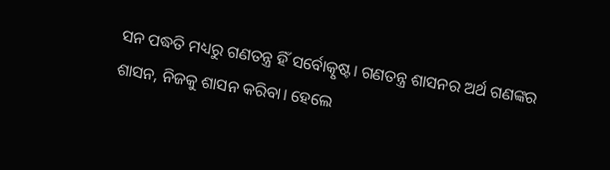ସନ ପଦ୍ଧତି ମଧ୍ୟରୁ ଗଣତନ୍ତ୍ର ହିଁ ସର୍ବୋତ୍କୃଷ୍ଟ। ଗଣତନ୍ତ୍ର ଶାସନର ଅର୍ଥ ଗଣଙ୍କର ଶାସନ, ନିଜକୁ ଶାସନ କରିବା। ହେଲେ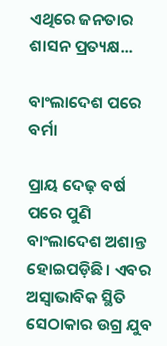ଏଥିରେ ଜନତାର ଶାସନ ପ୍ରତ୍ୟକ୍ଷ...

ବାଂଲାଦେଶ ପରେ ବର୍ମା

ପ୍ରାୟ ଦେଢ଼ ବର୍ଷ ପରେ ପୁଣି ବାଂଲାଦେଶ ଅଶାନ୍ତ ହୋଇପଡ଼ିଛି। ଏବର ଅସ୍ବାଭାବିକ ସ୍ଥିତି ସେଠାକାର ଉଗ୍ର ଯୁବ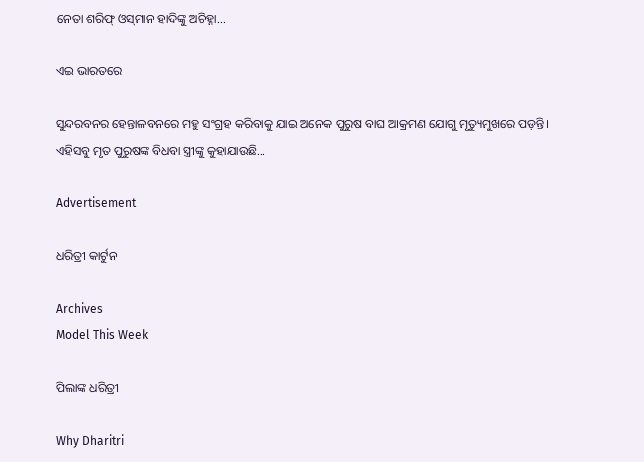ନେତା ଶରିଫ୍‌ ଓସ୍‌ମାନ ହାଦିଙ୍କୁ ଅଚିହ୍ନା...

ଏଇ ଭାରତରେ

ସୁନ୍ଦରବନର ହେନ୍ତାଳବନରେ ମହୁ ସଂଗ୍ରହ କରିବାକୁ ଯାଇ ଅନେକ ପୁରୁଷ ବାଘ ଆକ୍ରମଣ ଯୋଗୁ ମୃତ୍ୟୁମୁଖରେ ପଡ଼ନ୍ତି। ଏହିସବୁ ମୃତ ପୁରୁଷଙ୍କ ବିଧବା ସ୍ତ୍ରୀଙ୍କୁ କୁହାଯାଉଛି...

Advertisement

ଧରିତ୍ରୀ କାର୍ଟୁନ

Archives
Model This Week

ପିଲାଙ୍କ ଧରିତ୍ରୀ

Why Dharitri